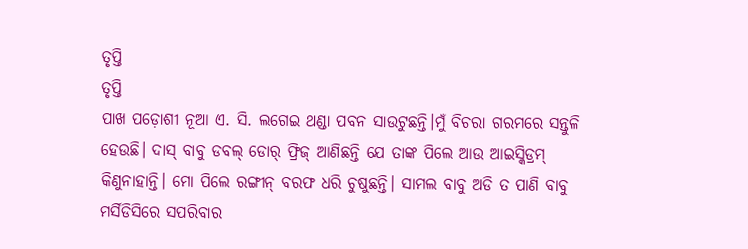ତୃପ୍ତି
ତୃପ୍ତି
ପାଖ ପଡ଼ୋଶୀ ନୂଆ ଏ. ସି. ଲଗେଇ ଥଣ୍ଡା ପବନ ସାଉଟୁଛନ୍ତି।ମୁଁ ବିଚରା ଗରମରେ ସନ୍ତୁଳି ହେଉଛି। ଦାସ୍ ବାବୁ ଡବଲ୍ ଡୋର୍ ଫ୍ରିଜ୍ ଆଣିଛନ୍ତି ଯେ ତାଙ୍କ ପିଲେ ଆଉ ଆଇସ୍କିଡ୍ରମ୍ କିଣୁନାହାନ୍ତି। ମୋ ପିଲେ ରଙ୍ଗୀନ୍ ବରଫ ଧରି ଚୁଷୁଛନ୍ତି। ସାମଲ ବାବୁ ଅଡି ତ ପାଣି ବାବୁ ମର୍ସିଡିସିରେ ସପରିବାର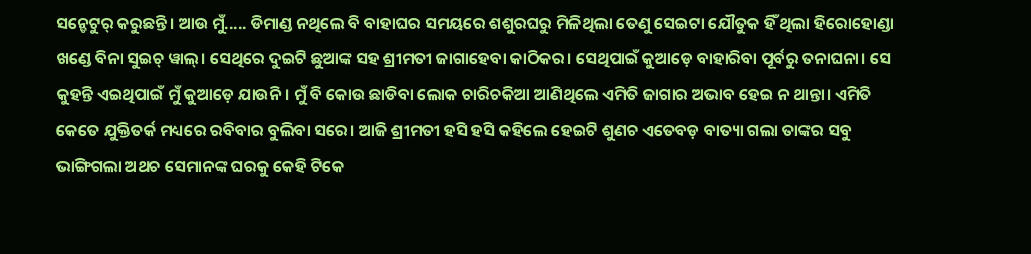ସନ୍ଡେଟୁର୍ କରୁଛନ୍ତି। ଆଉ ମୁଁ..... ଡିମାଣ୍ଡ ନଥିଲେ ବି ବାହାଘର ସମୟରେ ଶଶୁରଘରୁ ମିଳିଥିଲା ତେଣୁ ସେଇଟା ଯୌତୁକ ହିଁ ଥିଲା ହିରୋହୋଣ୍ଡା ଖଣ୍ଡେ ବିନା ସୁଇଚ୍ ୱାଲ୍। ସେଥିରେ ଦୁଇଟି ଛୁଆଙ୍କ ସହ ଶ୍ରୀମତୀ ଜାଗାହେବା କାଠିକର। ସେଥିପାଇଁ କୁଆଡ଼େ ବାହାରିବା ପୂର୍ବରୁ ତନାଘନା। ସେ କୁହନ୍ତି ଏଇଥିପାଇଁ ମୁଁ କୁଆଡ଼େ ଯାଉନି। ମୁଁ ବି କୋଉ ଛାଡିବା ଲୋକ ଚାରିଚକିଆ ଆଣିଥିଲେ ଏମିତି ଜାଗାର ଅଭାବ ହେଇ ନ ଥାନ୍ତା। ଏମିତି କେତେ ଯୁକ୍ତିତର୍କ ମଧ୍ୟରେ ରବିବାର ବୁଲିବା ସରେ। ଆଜି ଶ୍ରୀମତୀ ହସି ହସି କହିଲେ ହେଇଟି ଶୁଣଚ ଏତେବଡ଼ ବାତ୍ୟା ଗଲା ତାଙ୍କର ସବୁ ଭାଙ୍ଗିଗଲା ଅଥଚ ସେମାନଙ୍କ ଘରକୁ କେହି ଟିକେ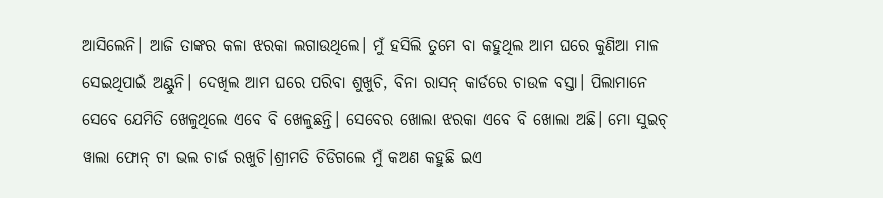ଆସିଲେନି। ଆଜି ତାଙ୍କର କଳା ଝରକା ଲଗାଉଥିଲେ। ମୁଁ ହସିଲି ତୁମେ ବା କହୁଥିଲ ଆମ ଘରେ କୁଣିଆ ମାଳ ସେଇଥିପାଇଁ ଅଣ୍ଟୁନି। ଦେଖିଲ ଆମ ଘରେ ପରିବା ଶୁଖୁଚି, ବିନା ରାସନ୍ କାର୍ଡରେ ଚାଉଳ ବସ୍ତା। ପିଲାମାନେ ସେବେ ଯେମିତି ଖେଳୁଥିଲେ ଏବେ ବି ଖେଳୁଛନ୍ତି। ସେବେର ଖୋଲା ଝରକା ଏବେ ବି ଖୋଲା ଅଛି। ମୋ ସୁଇଚ୍ ୱାଲା ଫୋନ୍ ଟା ଭଲ ଚାର୍ଜ ରଖୁଚି।ଶ୍ରୀମତି ଚିଡିଗଲେ ମୁଁ କଅଣ କହୁଛି ଇଏ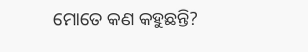ମୋତେ କଣ କହୁଛନ୍ତି?